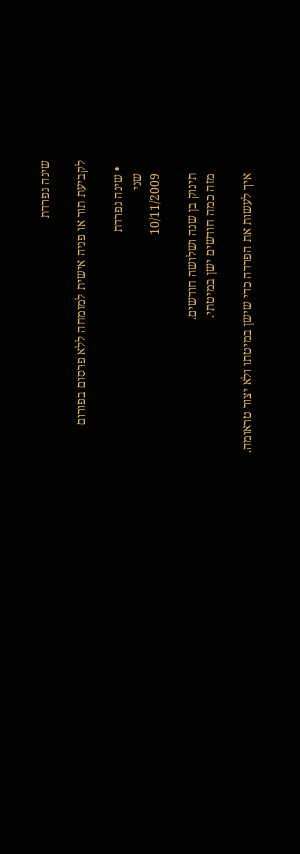שינה נפרדת

לקביעת תור או פניה אישית למומחה ללא פרסום בפורום

  • שינה נפרדת
    שני
    10/11/2009

    תינוק בן שנה ושלושה חודשים.
    מזה כמה חודשים ישן במיטתי.

    איך לעשות את הפרדה כדי שישן במיטתו ולא יצור טראומה.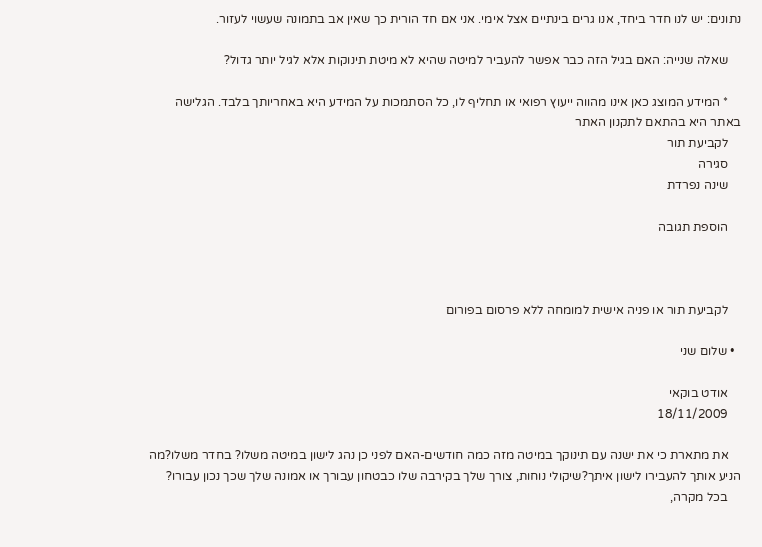נתונים: יש לנו חדר ביחד, אנו גרים בינתיים אצל אימי. אני אם חד הורית כך שאין אב בתמונה שעשוי לעזור.

    שאלה שנייה: האם בגיל הזה כבר אפשר להעביר למיטה שהיא לא מיטת תינוקות אלא לגיל יותר גדול?

    * המידע המוצג כאן אינו מהווה ייעוץ רפואי או תחליף לו, כל הסתמכות על המידע היא באחריותך בלבד. הגלישה באתר היא בהתאם לתקנון האתר
    לקביעת תור
    סגירה
    שינה נפרדת

    הוספת תגובה



    לקביעת תור או פניה אישית למומחה ללא פרסום בפורום

  • שלום שני

    אודט בוקאי
    18/11/2009

    את מתארת כי את ישנה עם תינוקך במיטה מזה כמה חודשים-האם לפני כן נהג לישון במיטה משלו? בחדר משלו?מה הניע אותך להעבירו לישון איתך?שיקולי נוחות, צורך שלך בקירבה שלו כבטחון עבורך או אמונה שלך שכך נכון עבורו?
    בכל מקרה,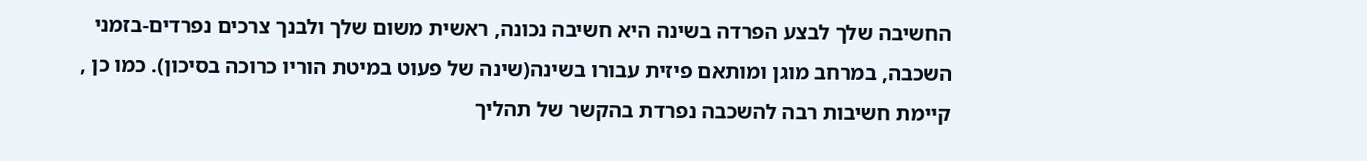החשיבה שלך לבצע הפרדה בשינה היא חשיבה נכונה, ראשית משום שלך ולבנך צרכים נפרדים-בזמני השכבה, במרחב מוגן ומותאם פיזית עבורו בשינה(שינה של פעוט במיטת הוריו כרוכה בסיכון). כמו כן , קיימת חשיבות רבה להשכבה נפרדת בהקשר של תהליך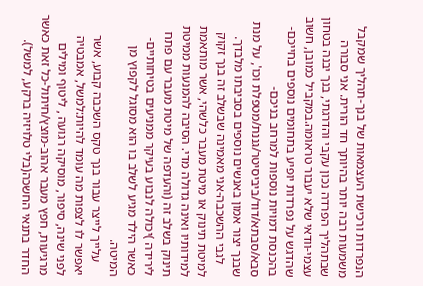הנפרדות ורכישת העצמאות של בנך-תהליך שמקבל משמעות רבה יותר בהיותך חד הורית. אני סבורה שבתהליך הפרדה נכון עקבי והדרגתי, בנך יבנה בטחון עצמי-וודאי שלא יעבור טראומה.במקביל כמובן, חשוב שהדגש על נפרדות יופיע בתחומים נוספים בחייכם-בהכנסת דמויות נוספות למרחב בניכם-סבא/סבתא/דוד/ביביסיטר/גננת/מטפלת וכו', על מנת שבנך יצור אמון באנשים נוספים בסביבתו מלבדך.
    לגבי ההשכבה-אני מאמינה שבשלב זה בנך זקוק למיטת תינוק או מיטת מעבר כלשהי, אשר מותאמת למידותיו ואינה גדולה מדי. הסיבה להמנעות ממיטת תינוק בשלב זה (והעדפה של מיטת מעבר עם פתח לירידה )יכולה לנבוע בעיקר ממניעים בטיחותיים-כאשר הילד מגיע לשלב בו הוא מסוגל לקפוץ מן המיטה.
    עלייך לייצר עבור בנך טקס השכבה קבוע, אשר יאפשר לו לצפות מה עומד להיות:למשל, אמבטיה לפני שינה, סיפור, מוסיקה רגועה , ליטוף ומילים מרגיעות, חפץ מעבר אהוב-מוצץ/חיתול-כל זאת כאשר החדר בתנאי החשכה(בלי טלויזיה ברקע, למשל).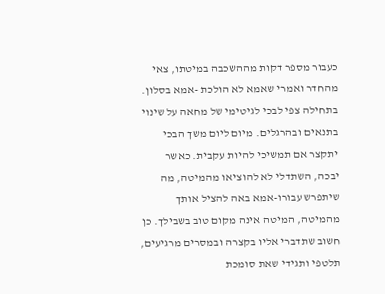כעבור מספר דקות מההשכבה במיטתו, צאי מהחדר ואמרי שאמא לא הולכת -אמא בסלון. בתחילה צפי לבכי לגיטימי של מחאה על שינוי בתנאים ובהרגלים. מיום ליום משך הבכי יתקצר אם תמשיכי להיות עקבית. כאשר יבכה, השתדלי לא להוציאו מהמיטה, מה שיתפרש עבורו-אמא באה להציל אותך מהמיטה, המיטה אינה מקום טוב בשבילך. כן חשוב שתדברי אליו בקצרה ובמסרים מרגיעים, תלטפי ותגידי שאת סומכת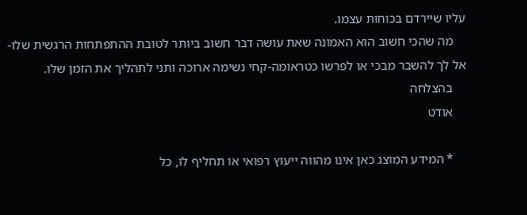עליו שיירדם בכוחות עצמו.
    מה שהכי חשוב הוא האמונה שאת עושה דבר חשוב ביותר לטובת ההתפתחות הרגשית שלו-אל לך להשבר מבכי או לפרשו כטראומה-קחי נשימה ארוכה ותני לתהליך את הזמן שלו.
    בהצלחה
    אודט

    * המידע המוצג כאן אינו מהווה ייעוץ רפואי או תחליף לו, כל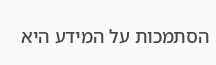הסתמכות על המידע היא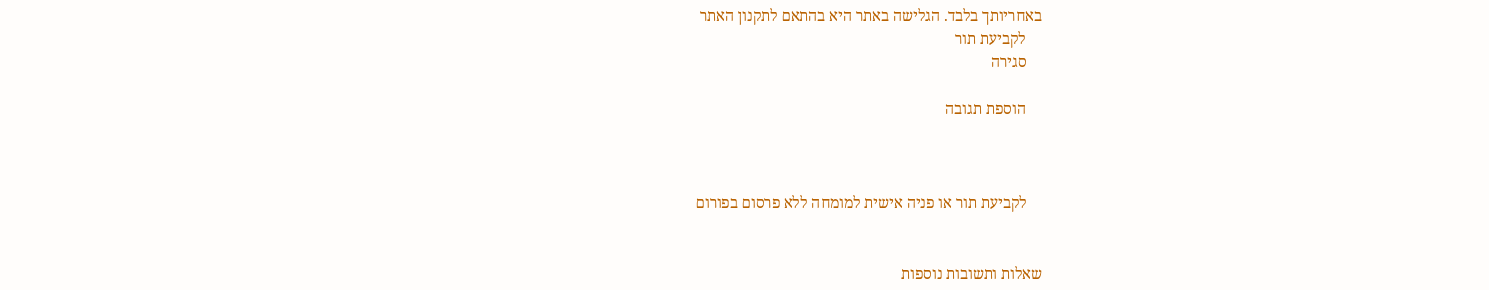באחריותך בלבד. הגלישה באתר היא בהתאם לתקנון האתר
    לקביעת תור
    סגירה

    הוספת תגובה



    לקביעת תור או פניה אישית למומחה ללא פרסום בפורום


שאלות ותשובות נוספות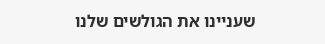שעניינו את הגולשים שלנו